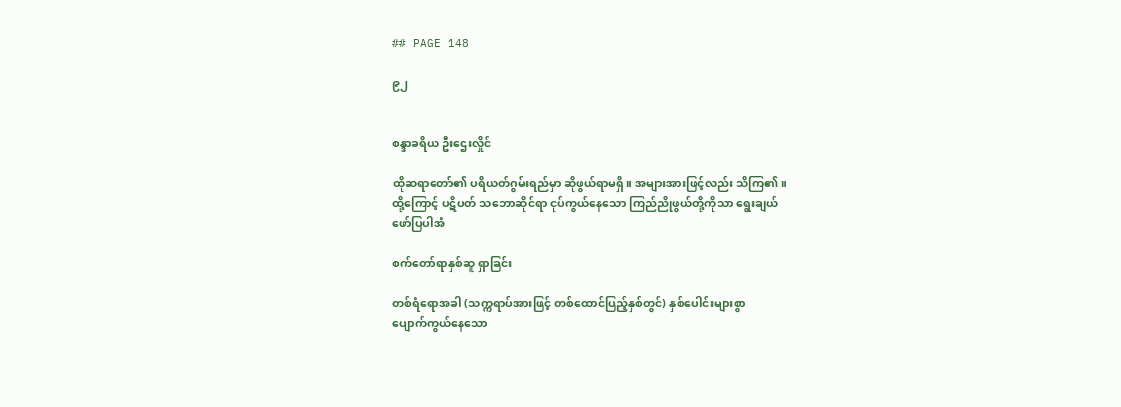## PAGE 148

၉၂


စန္ဒာခရိယ ဦးဌေးလှိုင်

ထိုဆရာတော်၏ ပရိယတ်ဂွမ်းရည်မှာ ဆိုဖွယ်ရာမရှိ။ အများအားဖြင့်လည်း သိကြ၏။
ထို့ကြောင့် ပဋိပတ် သဘောဆိုင်ရာ ငုပ်ကွယ်နေသော ကြည်ညိုဖွယ်တို့ကိုသာ ရွေးချယ်
ဖော်ပြပါအံ

စက်တော်ရာနှစ်ဆူ ရှာခြင်း

တစ်ရံရောအခါ (သက္ကရာပ်အားဖြင့် တစ်ထောင်ပြည့်နှစ်တွင်) နှစ်ပေါင်းများစွာ
ပျောက်ကွယ်နေသော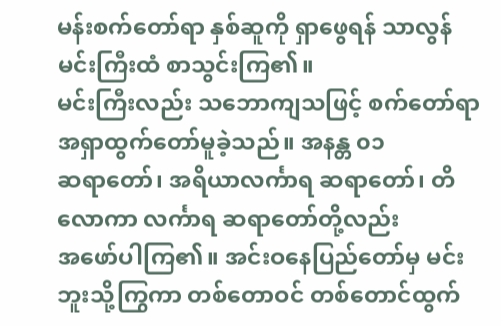မန်းစက်တော်ရာ နှစ်ဆူကို ရှာဖွေရန် သာလွန်မင်းကြီးထံ စာသွင်းကြ၏။
မင်းကြီးလည်း သဘောကျသဖြင့် စက်တော်ရာ အရှာထွက်တော်မူခဲ့သည်။ အနန္တ ၀၁
ဆရာတော်၊ အရိယာလင်္ကာရ ဆရာတော်၊ တိလောကာ လင်္ကာရ ဆရာတော်တို့လည်း
အဖော်ပါကြ၏။ အင်းဝနေပြည်တော်မှ မင်းဘူးသို့ကြွကာ တစ်တောဝင် တစ်တောင်ထွက်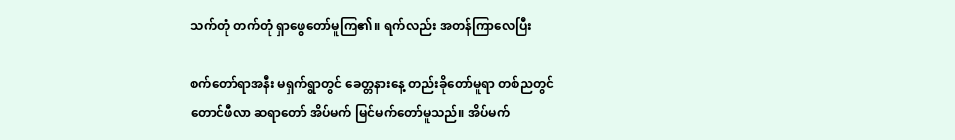သက်တုံ တက်တုံ ရှာဖွေတော်မူကြ၏။ ရက်လည်း အတန်ကြာလေပြီး

စက်တော်ရာအနီး မရှက်ရွာတွင် ခေတ္တနားနေ့ တည်းခိုတော်မူရာ တစ်ညတွင်
တောင်ဖီလာ ဆရာတော် အိပ်မက် မြင်မက်တော်မူသည်။ အိပ်မက်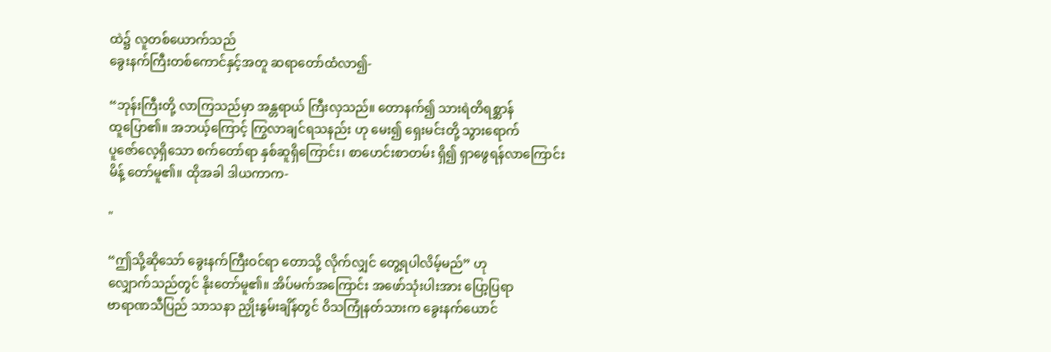ထဲ၌ လူတစ်ယောက်သည်
ခွေးနက်ကြီးတစ်ကောင်နှင့်အတူ ဆရာတော်ထံလာ၍-

“ဘုန်းကြီးတို့ လာကြသည်မှာ အန္တရာယ် ကြီးလှသည်။ တောနက်၍ သားရဲတိရစ္ဆာန်
ထူပြော၏။ အဘယ့်ကြောင့် ကြွလာချင်ရသနည်း ဟု မေး၍ ရှေးမင်းတို့ သွားရောက်
ပူဇော်လေ့ရှိသော စက်တော်ရာ နှစ်ဆူရှိကြောင်း၊ စာဟေင်းစာတမ်း ရှိ၍ ရှာဖွေရန်လာကြောင်း
မိန့် တော်မူ၏။ ထိုအခါ ဒါယကာက-

"

“ဤသို့ဆိုသော် ခွေးနက်ကြီးဝင်ရာ တောသို့ လိုက်လျှင် တွေ့ရပါလိမ့်မည်” ဟု
လျှောက်သည်တွင် နိုးတော်မူ၏။ အိပ်မက်အကြောင်း အဖော်သုံးပါးအား ပြော့ပြရာ
ဗာရာဏသီပြည် သာသနာ ညှိုးနွမ်းချိန်တွင် ဝိသကြုံနတ်သားက ခွေးနက်ယောင်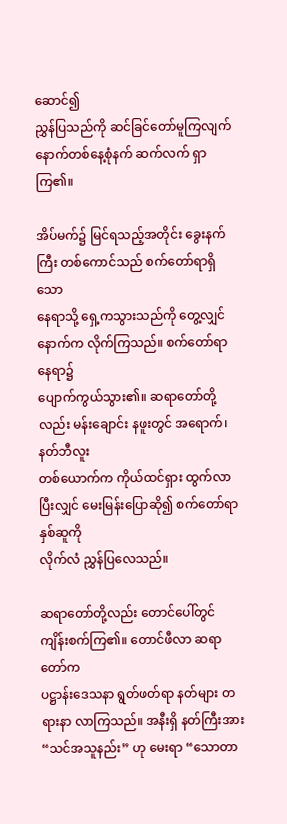ဆောင်၍
ညွှန်ပြသည်ကို ဆင်ခြင်တော်မူကြလျက် နောက်တစ်နေ့စုံနက် ဆက်လက် ရှာကြ၏။

အိပ်မက်၌ မြင်ရသည့်အတိုင်း ခွေးနက်ကြီး တစ်ကောင်သည် စက်တော်ရာရှိသော
နေရာသို့ ရှေ့ကသွားသည်ကို တွေ့လျှင် နောက်က လိုက်ကြသည်။ စက်တော်ရာ နေရာ၌
ပျောက်ကွယ်သွား၏။ ဆရာတော်တို့လည်း မန်းချောင်း နဖူးတွင် အရောက်၊ နတ်ဘီလူး
တစ်ယောက်က ကိုယ်ထင်ရှား ထွက်လာပြီးလျှင် မေးမြန်းပြောဆို၍ စက်တော်ရာနှစ်ဆူကို
လိုက်လံ ညွှန်ပြလေသည်။

ဆရာတော်တို့လည်း တောင်ပေါ်တွင် ကျိန်းစက်ကြ၏။ တောင်ဖီလာ ဆရာတော်က
ပဋ္ဌာန်းဒေသနာ ရွတ်ဖတ်ရာ နတ်များ တရားနာ လာကြသည်။ အနီးရှိ နတ်ကြီးအား
“သင်အသူနည်း” ဟု မေးရာ “သောတာ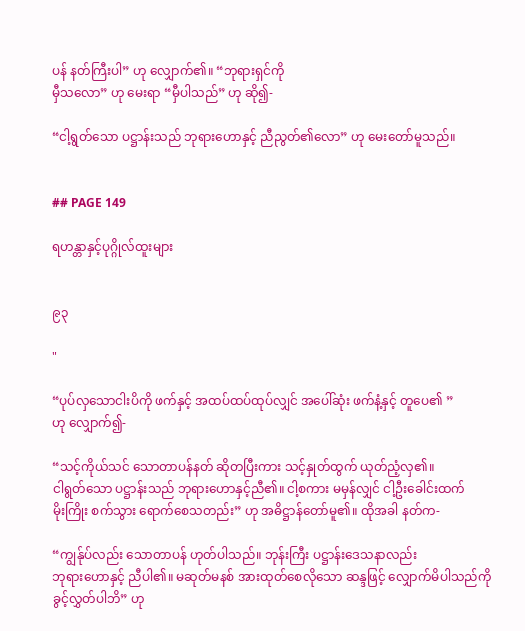ပန် နတ်ကြီးပါ” ဟု လျှောက်၏။ “ဘုရားရှင်ကို
မှီသလော” ဟု မေးရာ “မှီပါသည်” ဟု ဆို၍-

“ငါ့ရွတ်သော ပဋ္ဌာန်းသည် ဘုရားဟောနှင့် ညီညွတ်၏လော” ဟု မေးတော်မူသည်။


## PAGE 149

ရဟန္တာနှင့်ပုဂ္ဂိုလ်ထူးများ


၉၃

"

“ပုပ်လှသောငါးပိကို ဖက်နှင့် အထပ်ထပ်ထုပ်လျှင် အပေါ်ဆုံး ဖက်နံ့နှင့် တူပေ၏ ”
ဟု လျှောက်၍-

“သင့်ကိုယ်သင် သောတာပန်နတ် ဆိုတပြီးကား သင့်နှုတ်ထွက် ယုတ်ညံ့လှ၏။
ငါရွတ်သော ပဋ္ဌာန်းသည် ဘုရားဟောနှင့်ညီ၏။ ငါ့စကား မမှန်လျှင် ငါ့ဦးခေါင်းထက်
မိုးကြိုး စက်သွား ရောက်စေသတည်း” ဟု အဓိဋ္ဌာန်တော်မူ၏။ ထိုအခါ နတ်က-

“ကျွန်ုပ်လည်း သောတာပန် ဟုတ်ပါသည်။ ဘုန်းကြီး ပဋ္ဌာန်းဒေသနာလည်း
ဘုရားဟောနှင့် ညီပါ၏။ မဆုတ်မနစ် အားထုတ်စေလိုသော ဆန္ဒဖြင့် လျှောက်မိပါသည်ကို
ခွင့်လွှတ်ပါဘိ” ဟု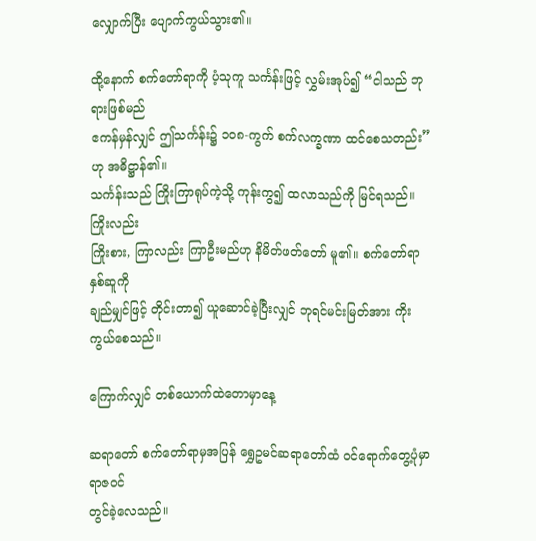လျှောက်ပြီး ပျောက်ကွယ်သွား၏။

ထို့နောက် စက်တော်ရာကို ပံ့သုကူ သင်္ကန်းဖြင့် လွှမ်းအုပ်၍ “ငါသည် ဘုရားဖြစ်မည်
ဧကန်မှန်လျှင် ဤသင်္ကန်း၌ ၁၀၈-ကွက် စက်လက္ခဏာ ထင်စေသတည်း” ဟု အဓိဋ္ဌာန်၏။
သင်္ကန်းသည် ကြိုးကြာရုပ်ကဲ့သို့ ကုန်းကွ၍ ထလာသည်ကို မြင်ရသည်။ ကြိုးလည်း
ကြိုးစား, ကြာလည်း ကြာဦးမည်ဟု နိမိတ်ဖတ်တော် မူ၏။ စက်တော်ရာ နှစ်ဆူကို
ချည်မျှင်ဖြင့် တိုင်းတာ၍ ယူဆောင်ခဲ့ပြီးလျှင် ဘုရင်မင်းမြတ်အား ကိုးကွယ်စေသည်။

ကြောက်လျှင် တစ်ယောက်ထဲတောမှာနေ့

ဆရာတော် စက်တော်ရာမှအပြန် ရွှေဥမင်ဆရာတော်ထံ ဝင်ရောက်တွေ့ပုံမှာ ရာဇဝင်
တွင်ခဲ့လေသည်။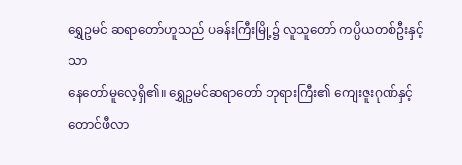ရွှေဥမင် ဆရာတော်ဟူသည် ပခန်းကြီးမြို့၌ လူသူတော် ကပ္ပိယတစ်ဦးနှင့်သာ
နေတော်မူလေ့ရှိ၏။ ရွှေဥမင်ဆရာတော် ဘုရားကြီး၏ ကျေးဇူးဂုဏ်နှင့် တောင်ဖီလာ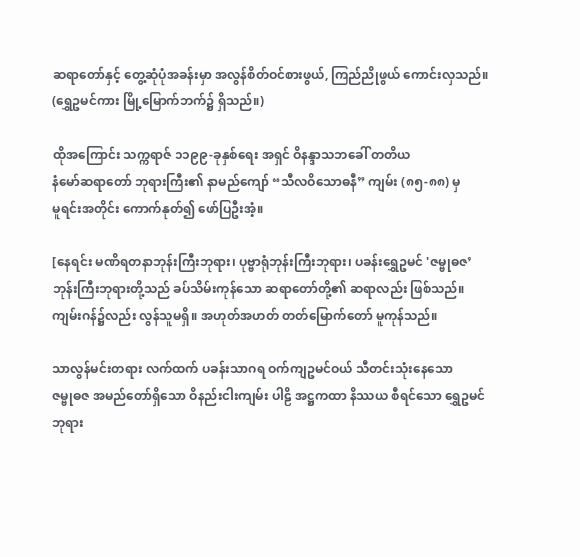ဆရာတော်နှင့် တွေ့ဆုံပုံအခန်းမှာ အလွန်စိတ်ဝင်စားဖွယ်, ကြည်ညိုဖွယ် ကောင်းလှသည်။
(ရွှေဥမင်ကား မြို့မြောက်ဘက်၌ ရှိသည်။)

ထိုအကြောင်း သက္ကရာဇ် ၁၁၉၉-ခုနှစ်ရေး အရှင် ဝိနန္ဒာသဘခေါ် တတိယ
နံမော်ဆရာတော် ဘုရားကြီး၏ နာမည်ကျော် “သီလဝိသောဓနီ” ကျမ်း (၈၅-၈၈) မှ
မူရင်းအတိုင်း ကောက်နုတ်၍ ဖော်ပြဦးအံ့။

[နေရင်း မဏိရတနာဘုန်းကြီးဘုရား၊ ပုဗ္ဗာရုံဘုန်းကြီးဘုရား၊ ပခန်းရွှေဥမင် 'ဇမ္ဗုဓဇ’
ဘုန်းကြီးဘုရားတို့သည် ခပ်သိမ်းကုန်သော ဆရာတော်တို့၏ ဆရာလည်း ဖြစ်သည်။
ကျမ်းဂန်၌လည်း လွန်သူမရှိ။ အဟုတ်အဟတ် တတ်မြောက်တော် မူကုန်သည်။

သာလွန်မင်းတရား လက်ထက် ပခန်းသာဂရ ဝက်ကျဥမင်ဝယ် သီတင်းသုံးနေသော
ဇမ္ဗုဓဇ အမည်တော်ရှိသော ဝိနည်းငါးကျမ်း ပါဠိ အဋ္ဌကထာ နိဿယ စီရင်သော ရွှေဥမင်
ဘုရား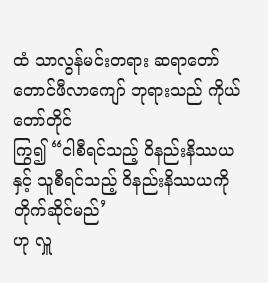ထံ သာလွန်မင်းတရား ဆရာတော် တောင်ဖီလာကျော် ဘုရားသည် ကိုယ်တော်တိုင်
ကြွ၍ “ငါစီရင်သည့် ဝိနည်းနိဿယနှင့် သူစီရင်သည့် ဝိနည်းနိဿယကို တိုက်ဆိုင်မည်’
ဟု လှူ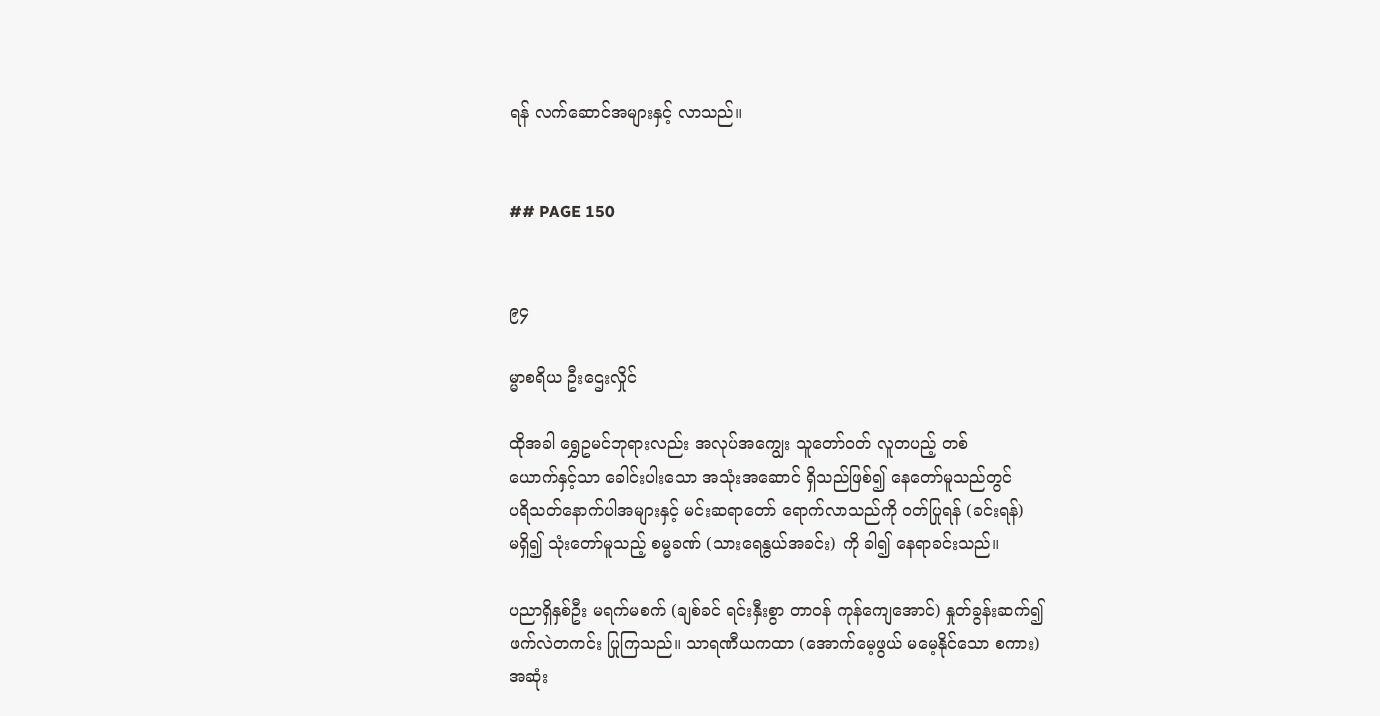ရန် လက်ဆောင်အများနှင့် လာသည်။


## PAGE 150


၉၄

မ္မာစရိယ ဦးဌေးလှိုင်

ထိုအခါ ရွှေဥမင်ဘုရားလည်း အလုပ်အကျွေး သူတော်ဝတ် လူတပည့် တစ်
ယောက်နှင့်သာ ခေါင်းပါးသော အသုံးအဆောင် ရှိသည်ဖြစ်၍ နေတော်မူသည်တွင်
ပရိသတ်နောက်ပါအများနှင့် မင်းဆရာတော် ရောက်လာသည်ကို ဝတ်ပြုရန် (ခင်းရန်)
မရှိ၍ သုံးတော်မူသည့် စမ္မခဏ် (သားရေနွယ်အခင်း) ကို ခါ၍ နေရာခင်းသည်။

ပညာရှိနှစ်ဦး မရက်မစက် (ချစ်ခင် ရင်းနှီးစွာ တာဝန် ကုန်ကျေအောင်) နှုတ်ခွန်းဆက်၍
ဖက်လဲတကင်း ပြုကြသည်။ သာရဏီယကထာ (အောက်မေ့ဖွယ် မမေ့နိုင်သော စကား)
အဆုံး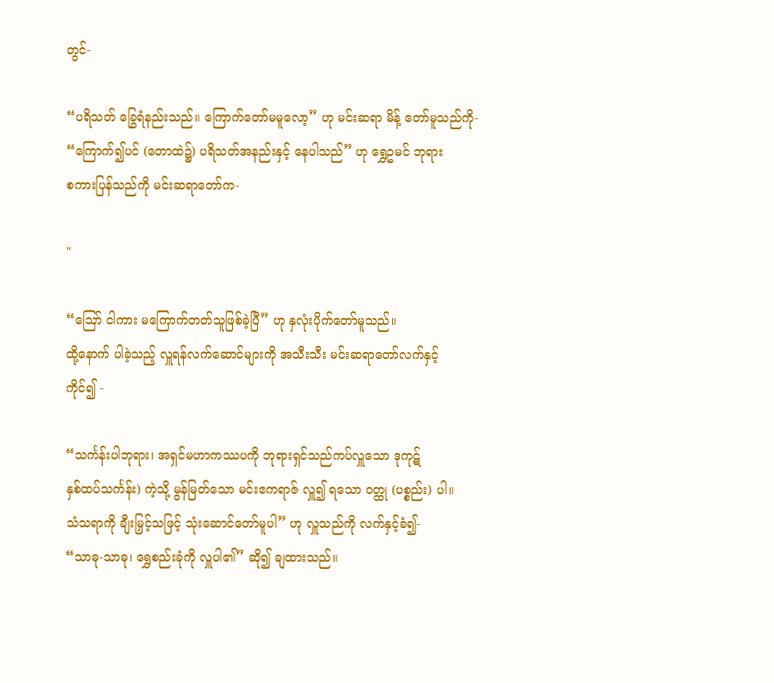တွင်-

“ပရိသတ် ခြွေရံနည်းသည်။ ကြောက်တော်မမူလော့” ဟု မင်းဆရာ မိန့် တော်မူသည်ကို-
“ကြောက်၍ပင် (တောထဲ၌) ပရိသတ်အနည်းနှင့် နေပါသည်” ဟု ရွှေဥမင် ဘုရား
စကားပြန်သည်ကို မင်းဆရာတော်က-

"

“ဪ ငါကား မကြောက်တတ်သူဖြစ်ခဲ့ပြီ” ဟု နှလုံးပိုက်တော်မူသည်။
ထို့နောက် ပါခဲ့သည့် လှူရန်လက်ဆောင်များကို အသီးသီး မင်းဆရာတော်လက်နှင့်
ကိုင်၍ -

“သင်္ကန်းပါဘုရား၊ အရှင်မဟာကဿပကို ဘုရားရှင်သည်ကပ်လှူသော ဒုကုဋ်
နှစ်ထပ်သင်္ကန်း) ကဲ့သို့ မွန်မြတ်သော မင်းဧကရာဇ် လှူ၍ ရသော ဝတ္ထု (ပစ္စည်း) ပါ။
သံသရာကို ချီးမြှင့်သဖြင့် သုံးဆောင်တော်မူပါ” ဟု လှူသည်ကို လက်နှင့်ခံ၍-
“သာဓု-သာဓု၊ ရွှေစည်းခုံကို လှူပါ၏” ဆို၍ ချထားသည်။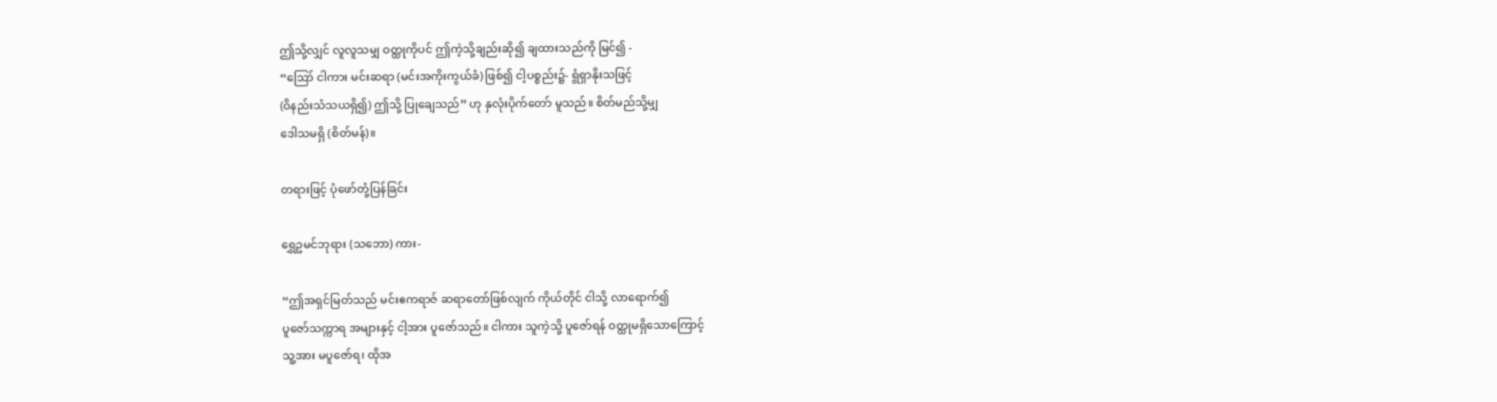ဤသို့လျှင် လူလူသမျှ ဝတ္ထုကိုပင် ဤကဲ့သို့ချည်းဆို၍ ချထားသည်ကို မြင်၍ -
“ဪ ငါကား မင်းဆရာ (မင်းအကိုးကွယ်ခံ) ဖြစ်၍ ငါ့ပစ္စည်း၌- ရွံရှာနိုးသဖြင့်
(ဝိနည်းသံသယရှိ၍) ဤသို့ ပြုချေသည်” ဟု နှလုံးပိုက်တော် မူသည်။ စိတ်မည်သို့မျှ
ဒေါသမရှိ (စိတ်မန်)။

တရားဖြင့် ပုံဖော်တုံ့ပြန်ခြင်း

ရွှေဥမင်ဘုရား (သဘော) ကား-

“ဤအရှင်မြတ်သည် မင်းဧကရာဇ် ဆရာတော်ဖြစ်လျက် ကိုယ်တိုင် ငါသို့ လာရောက်၍
ပူဇော်သက္ကာရ အများနှင့် ငါ့အား ပူဇော်သည်။ ငါကား သူကဲ့သို့ ပူဇော်ရန် ဝတ္ထုမရှိသောကြောင့်
သူ့အား မပူဇော်ရ၊ ထိုအ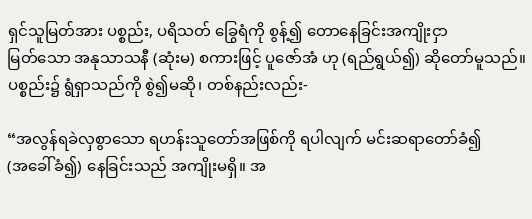ရှင်သူမြတ်အား ပစ္စည်း, ပရိသတ် ခြွေရံကို စွန့်၍ တောနေခြင်းအကျိုးငှာ
မြတ်သော အနုသာသနီ (ဆုံးမ) စကားဖြင့် ပူဇော်အံ ဟု (ရည်ရွယ်၍) ဆိုတော်မူသည်။
ပစ္စည်း၌ ရွံရှာသည်ကို စွဲ၍မဆို၊ တစ်နည်းလည်း-

“အလွန်ရခဲလှစွာသော ရဟန်းသူတော်အဖြစ်ကို ရပါလျက် မင်းဆရာတော်ခံ၍
(အခေါ်ခံ၍) နေခြင်းသည် အကျိုးမရှိ။ အ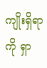ကျိုးရှိရာကို ရှာ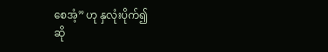စေအံ့” ဟု နှလုံးပိုက်၍
ဆို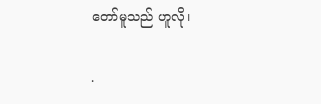တော်မူသည် ဟူလို၊

.